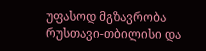უფასოდ მგზავრობა რუსთავი-თბილისი და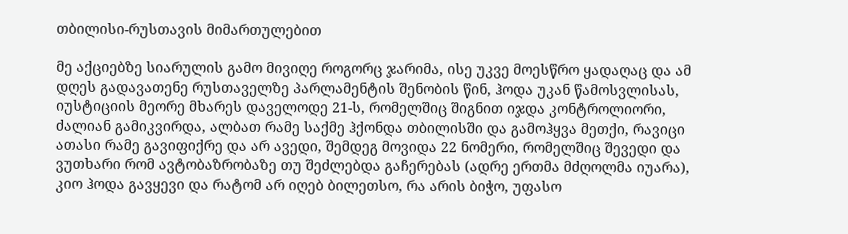თბილისი-რუსთავის მიმართულებით

მე აქციებზე სიარულის გამო მივიღე როგორც ჯარიმა, ისე უკვე მოესწრო ყადაღაც და ამ დღეს გადავათენე რუსთაველზე პარლამენტის შენობის წინ, ჰოდა უკან წამოსვლისას, იუსტიციის მეორე მხარეს დაველოდე 21-ს, რომელშიც შიგნით იჯდა კონტროლიორი, ძალიან გამიკვირდა, ალბათ რამე საქმე ჰქონდა თბილისში და გამოჰყვა მეთქი, რავიცი ათასი რამე გავიფიქრე და არ ავედი, შემდეგ მოვიდა 22 ნომერი, რომელშიც შევედი და ვუთხარი რომ ავტობაზრობაზე თუ შეძლებდა გაჩერებას (ადრე ერთმა მძღოლმა იუარა), კიო ჰოდა გავყევი და რატომ არ იღებ ბილეთსო, რა არის ბიჭო, უფასო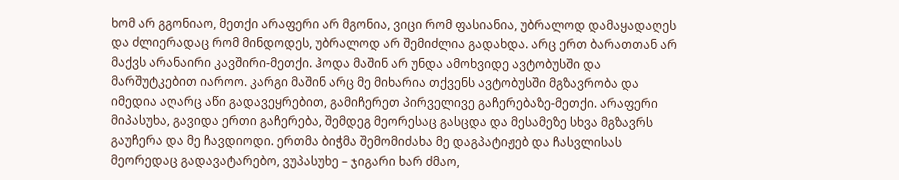ხომ არ გგონიაო, მეთქი არაფერი არ მგონია, ვიცი რომ ფასიანია, უბრალოდ დამაყადაღეს და ძლიერადაც რომ მინდოდეს, უბრალოდ არ შემიძლია გადახდა. არც ერთ ბარათთან არ მაქვს არანაირი კავშირი-მეთქი. ჰოდა მაშინ არ უნდა ამოხვიდე ავტობუსში და მარშუტკებით იაროო. კარგი მაშინ არც მე მიხარია თქვენს ავტობუსში მგზავრობა და იმედია აღარც აწი გადავეყრებით, გამიჩერეთ პირველივე გაჩერებაზე-მეთქი. არაფერი მიპასუხა, გავიდა ერთი გაჩერება, შემდეგ მეორესაც გასცდა და მესამეზე სხვა მგზავრს გაუჩერა და მე ჩავდიოდი. ერთმა ბიჭმა შემომიძახა მე დაგპატიჟებ და ჩასვლისას მეორედაც გადავატარებო, ვუპასუხე – ჯიგარი ხარ ძმაო,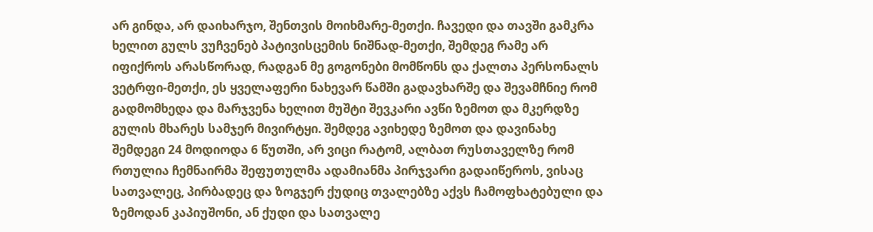არ გინდა, არ დაიხარჯო, შენთვის მოიხმარე-მეთქი. ჩავედი და თავში გამკრა ხელით გულს ვუჩვენებ პატივისცემის ნიშნად-მეთქი, შემდეგ რამე არ იფიქროს არასწორად, რადგან მე გოგონები მომწონს და ქალთა პერსონალს ვეტრფი-მეთქი, ეს ყველაფერი ნახევარ წამში გადავხარშე და შევამჩნიე რომ გადმომხედა და მარჯვენა ხელით მუშტი შევკარი ავწი ზემოთ და მკერდზე გულის მხარეს სამჯერ მივირტყი. შემდეგ ავიხედე ზემოთ და დავინახე შემდეგი 24 მოდიოდა 6 წუთში, არ ვიცი რატომ, ალბათ რუსთაველზე რომ რთულია ჩემნაირმა შეფუთულმა ადამიანმა პირჯვარი გადაიწეროს, ვისაც სათვალეც, პირბადეც და ზოგჯერ ქუდიც თვალებზე აქვს ჩამოფხატებული და ზემოდან კაპიუშონი, ან ქუდი და სათვალე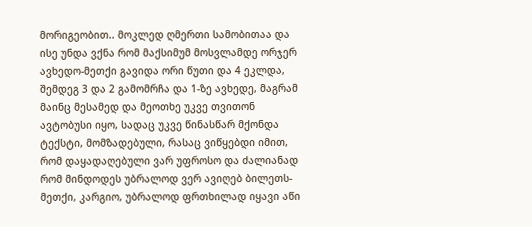მორიგეობით.. მოკლედ ღმერთი სამობითაა და ისე უნდა ვქნა რომ მაქსიმუმ მოსვლამდე ორჯერ ავხედო-მეთქი გავიდა ორი წუთი და 4 ეკლდა, შემდეგ 3 და 2 გამომრჩა და 1-ზე ავხედე, მაგრამ მაინც მესამედ და მეოთხე უკვე თვითონ ავტობუსი იყო, სადაც უკვე წინასწარ მქონდა ტექსტი, მომზადებული, რასაც ვიწყებდი იმით, რომ დაყადაღებული ვარ უფროსო და ძალიანად რომ მინდოდეს უბრალოდ ვერ ავიღებ ბილეთს-მეთქი, კარგიო, უბრალოდ ფრთხილად იყავი აწი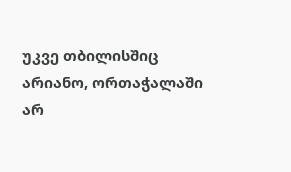უკვე თბილისშიც არიანო, ორთაჭალაში არ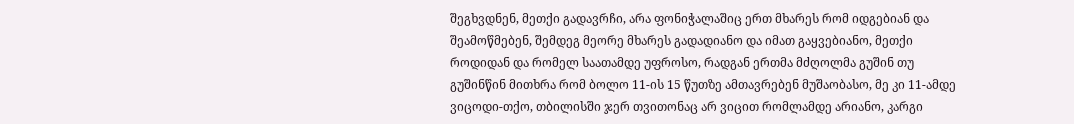შეგხვდნენ, მეთქი გადავრჩი, არა ფონიჭალაშიც ერთ მხარეს რომ იდგებიან და შეამოწმებენ, შემდეგ მეორე მხარეს გადადიანო და იმათ გაყვებიანო, მეთქი როდიდან და რომელ საათამდე უფროსო, რადგან ერთმა მძღოლმა გუშინ თუ გუშინწინ მითხრა რომ ბოლო 11-ის 15 წუთზე ამთავრებენ მუშაობასო, მე კი 11-ამდე ვიცოდი-თქო, თბილისში ჯერ თვითონაც არ ვიცით რომლამდე არიანო, კარგი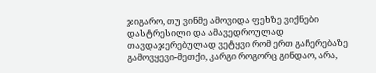ჯიგარო, თუ ვინმე ამოვიდა ფეხზე ვიქნები დასტრესილი და ამავედროულად თავდაჯერებულად ვეტყვი რომ ერთ გაჩერებაზე გამოვყევი-მეთქი, კარგი როგორც გინდაო, არა,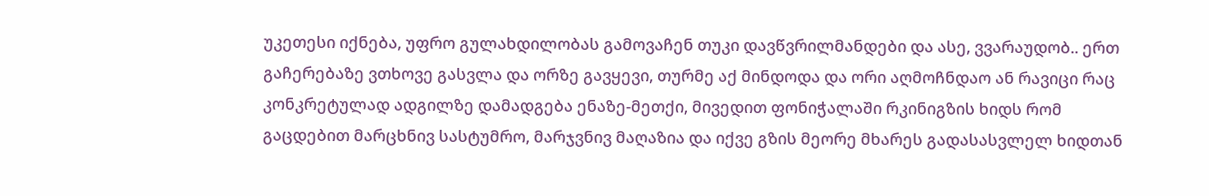უკეთესი იქნება, უფრო გულახდილობას გამოვაჩენ თუკი დავწვრილმანდები და ასე, ვვარაუდობ.. ერთ გაჩერებაზე ვთხოვე გასვლა და ორზე გავყევი, თურმე აქ მინდოდა და ორი აღმოჩნდაო ან რავიცი რაც კონკრეტულად ადგილზე დამადგება ენაზე-მეთქი, მივედით ფონიჭალაში რკინიგზის ხიდს რომ გაცდებით მარცხნივ სასტუმრო, მარჯვნივ მაღაზია და იქვე გზის მეორე მხარეს გადასასვლელ ხიდთან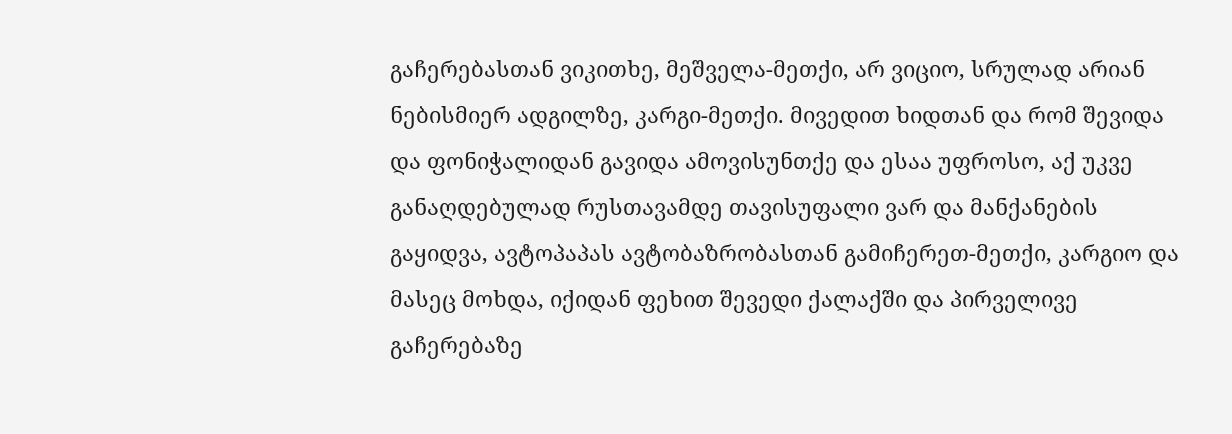გაჩერებასთან ვიკითხე, მეშველა-მეთქი, არ ვიციო, სრულად არიან ნებისმიერ ადგილზე, კარგი-მეთქი. მივედით ხიდთან და რომ შევიდა და ფონიჭალიდან გავიდა ამოვისუნთქე და ესაა უფროსო, აქ უკვე განაღდებულად რუსთავამდე თავისუფალი ვარ და მანქანების გაყიდვა, ავტოპაპას ავტობაზრობასთან გამიჩერეთ-მეთქი, კარგიო და მასეც მოხდა, იქიდან ფეხით შევედი ქალაქში და პირველივე გაჩერებაზე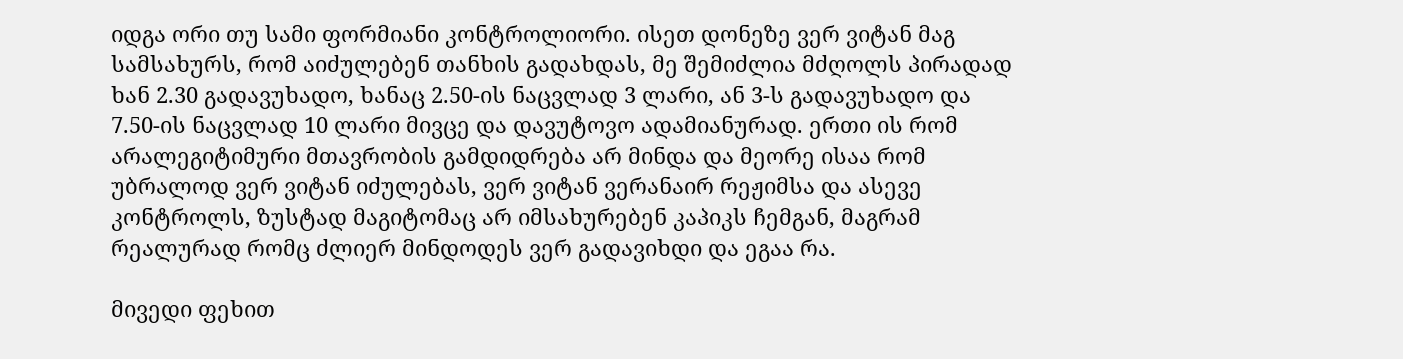იდგა ორი თუ სამი ფორმიანი კონტროლიორი. ისეთ დონეზე ვერ ვიტან მაგ სამსახურს, რომ აიძულებენ თანხის გადახდას, მე შემიძლია მძღოლს პირადად ხან 2.30 გადავუხადო, ხანაც 2.50-ის ნაცვლად 3 ლარი, ან 3-ს გადავუხადო და 7.50-ის ნაცვლად 10 ლარი მივცე და დავუტოვო ადამიანურად. ერთი ის რომ არალეგიტიმური მთავრობის გამდიდრება არ მინდა და მეორე ისაა რომ უბრალოდ ვერ ვიტან იძულებას, ვერ ვიტან ვერანაირ რეჟიმსა და ასევე კონტროლს, ზუსტად მაგიტომაც არ იმსახურებენ კაპიკს ჩემგან, მაგრამ რეალურად რომც ძლიერ მინდოდეს ვერ გადავიხდი და ეგაა რა.

მივედი ფეხით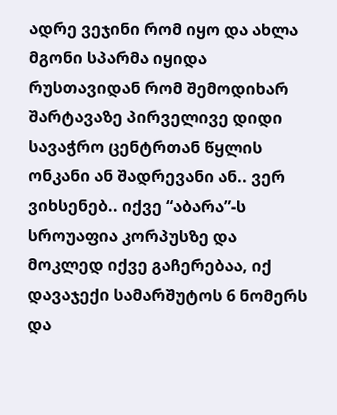ადრე ვეჯინი რომ იყო და ახლა მგონი სპარმა იყიდა რუსთავიდან რომ შემოდიხარ შარტავაზე პირველივე დიდი სავაჭრო ცენტრთან წყლის ონკანი ან შადრევანი ან.. ვერ ვიხსენებ.. იქვე “აბარა”-ს სროუაფია კორპუსზე და მოკლედ იქვე გაჩერებაა, იქ დავაჯექი სამარშუტოს 6 ნომერს და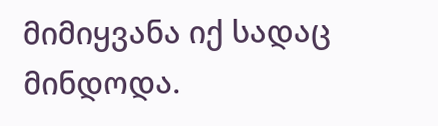მიმიყვანა იქ სადაც მინდოდა.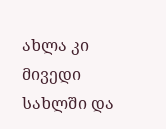ახლა კი მივედი სახლში და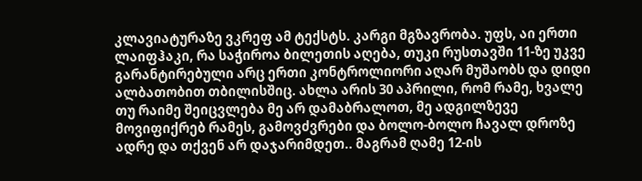კლავიატურაზე ვკრეფ ამ ტექსტს. კარგი მგზავრობა. უფს, აი ერთი ლაიფჰაკი, რა საჭიროა ბილეთის აღება, თუკი რუსთავში 11-ზე უკვე გარანტირებული არც ერთი კონტროლიორი აღარ მუშაობს და დიდი ალბათობით თბილისშიც. ახლა არის 30 აპრილი, რომ რამე, ხვალე თუ რაიმე შეიცვლება მე არ დამაბრალოთ, მე ადგილზევე მოვიფიქრებ რამეს, გამოვძვრები და ბოლო-ბოლო ჩავალ დროზე ადრე და თქვენ არ დაჯარიმდეთ.. მაგრამ ღამე 12-ის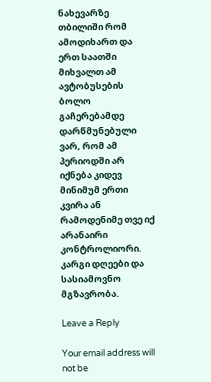ნახევარზე თბილიში რომ ამოდიხართ და ერთ საათში მიხვალთ ამ ავტობუსების ბოლო გაჩერებამდე დარწმუნებული ვარ, რომ ამ პერიოდში არ იქნება კიდევ მინიმუმ ერთი კვირა ან რამოდენიმე თვე იქ არანაირი კონტროლიორი. კარგი დღეები და სასიამოვნო მგზავრობა.

Leave a Reply

Your email address will not be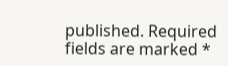published. Required fields are marked *